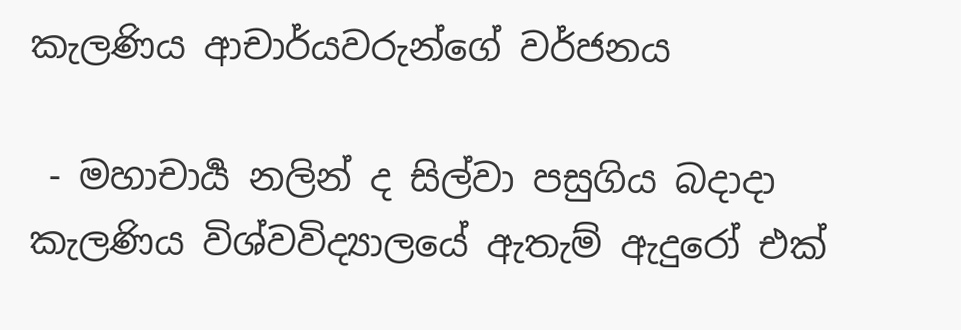කැලණිය ආචාර්යවරුන්ගේ වර්ජනය

 - මහාචාර්‍ය නලින් ද සිල්වා පසුගිය බදාදා කැලණිය විශ්වවිද්‍යාලයේ ඇතැම් ඇදුරෝ එක්‌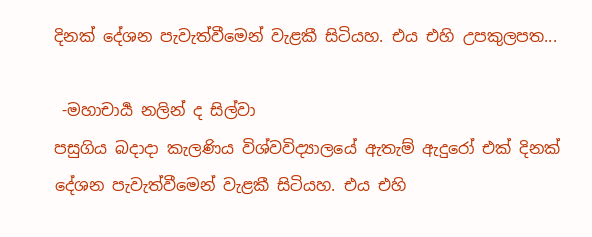දිනක්‌ දේශන පැවැත්වීමෙන් වැළකී සිටියහ. එය එහි උපකුලපත...

 -මහාචාර්‍ය නලින් ද සිල්වා
පසුගිය බදාදා කැලණිය විශ්වවිද්‍යාලයේ ඇතැම් ඇදුරෝ එක්‌ දිනක්‌ දේශන පැවැත්වීමෙන් වැළකී සිටියහ. එය එහි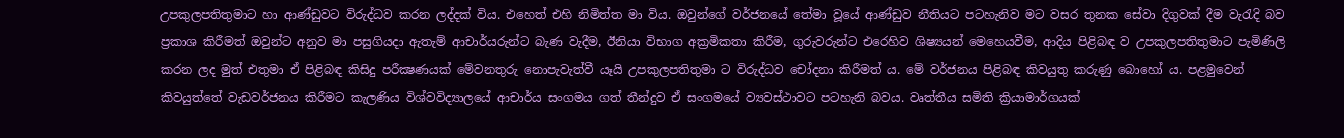උපකුලපතිතුමාට හා ආණ්‌ඩුවට විරුද්ධව කරන ලද්දක්‌ විය. එහෙත් එහි නිමිත්ත මා විය. ඔවුන්ගේ වර්ජනයේ තේමා වූයේ ආණ්‌ඩුව නීතියට පටහැනිව මට වසර තුනක සේවා දිගුවක්‌ දීම වැරැදි බව ප්‍රකාශ කිරීමත් ඔවුන්ට අනුව මා පසුගියදා ඇතැම් ආචාර්යරුන්ට බැණ වැදීම, ඊනියා විභාග අක්‍රමිකතා කිරීම, ගුරුවරුන්ට එරෙහිව ශිෂ්‍යයන් මෙහෙයවීම, ආදිය පිළිබඳ ව උපකුලපතිතුමාට පැමිණිලි කරන ලද මුත් එතුමා ඒ පිළිබඳ කිසිදු පරීක්‍ෂණයක්‌ මේවනතුරු නොපැවැත්වී යෑයි උපකුලපතිතුමා ට විරුද්ධව චෝදනා කිරීමත් ය. මේ වර්ජනය පිළිබඳ කිවයුතු කරුණු බොහෝ ය. පළමුවෙන් කිවයුත්තේ වැඩවර්ජනය කිරීමට කැලණිය විශ්වවිද්‍යාලයේ ආචාර්ය සංගමය ගත් තීන්දුව ඒ සංගමයේ ව්‍යවස්‌ථාවට පටහැනි බවය. වෘත්තීය සමිති ක්‍රියාමාර්ගයක්‌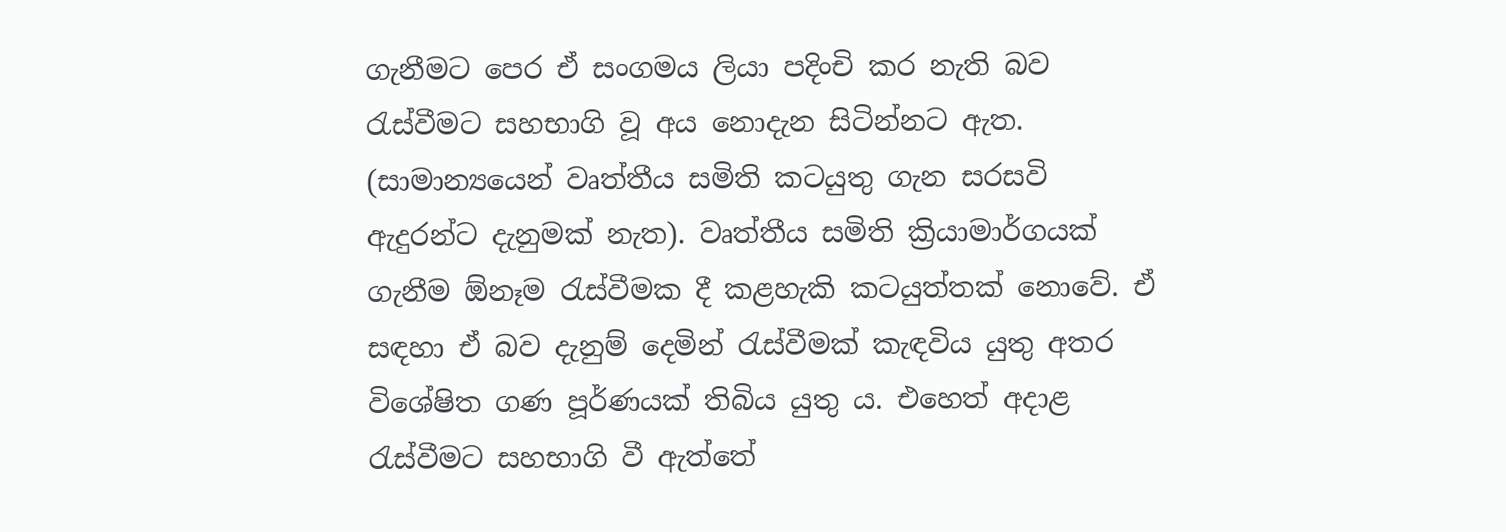ගැනීමට පෙර ඒ සංගමය ලියා පදිංචි කර නැති බව රැස්‌වීමට සහභාගි වූ අය නොදැන සිටින්නට ඇත. (සාමාන්‍යයෙන් වෘත්තීය සමිති කටයුතු ගැන සරසවි ඇදුරන්ට දැනුමක්‌ නැත). වෘත්තීය සමිති ක්‍රියාමාර්ගයක්‌ ගැනීම ඕනෑම රැස්‌වීමක දී කළහැකි කටයුත්තක්‌ නොවේ. ඒ සඳහා ඒ බව දැනුම් දෙමින් රැස්‌වීමක්‌ කැඳවිය යුතු අතර විශේෂිත ගණ පූර්ණයක්‌ තිබිය යුතු ය. එහෙත් අදාළ රැස්‌වීමට සහභාගි වී ඇත්තේ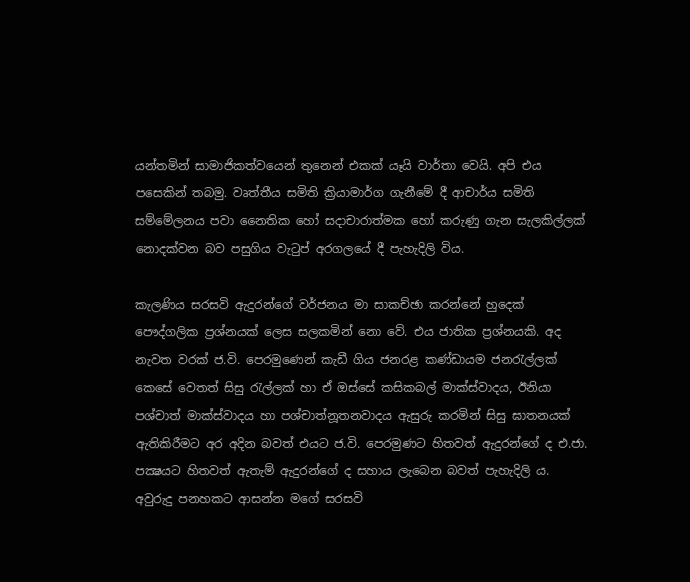යන්තමින් සාමාජිකත්වයෙන් තුනෙන් එකක්‌ යෑයි වාර්තා වෙයි. අපි එය පසෙකින් තබමු. වෘත්තීය සමිති ක්‍රියාමාර්ග ගැනීමේ දී ආචාර්ය සමිති සම්මේලනය පවා නෛතික හෝ සදාචාරාත්මක හෝ කරුණු ගැන සැලකිල්ලක්‌ නොදක්‌වන බව පසුගිය වැටුප් අරගලයේ දී පැහැදිලි විය.

කැලණිය සරසවි ඇදුරන්ගේ වර්ජනය මා සාකච්ඡා කරන්නේ හුදෙක්‌ පෞද්ගලික ප්‍රශ්නයක්‌ ලෙස සලකමින් නො වේ. එය ජාතික ප්‍රශ්නයකි. අද නැවත වරක්‌ ජ.වි. පෙරමුණෙන් කැඩී ගිය ජනරළ කණ්‌ඩායම ජනරැල්ලක්‌ කෙසේ වෙතත් සිසු රැල්ලක්‌ හා ඒ ඔස්‌සේ කසිකබල් මාක්‌ස්‌වාදය, ඊනියා පශ්චාත් මාක්‌ස්‌වාදය හා පශ්චාත්නූතනවාදය ඇසුරු කරමින් සිසු ඝාතනයක්‌ ඇතිකිරීමට අර අදින බවත් එයට ජ.වි. පෙරමුණට හිතවත් ඇදුරන්ගේ ද එ.ජා. පක්‍ෂයට හිතවත් ඇතැම් ඇදුරන්ගේ ද සහාය ලැබෙන බවත් පැහැදිලි ය. අවුරුදු පනහකට ආසන්න මගේ සරසවි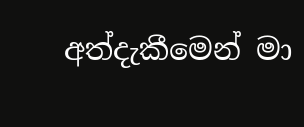අත්දැකීමෙන් මා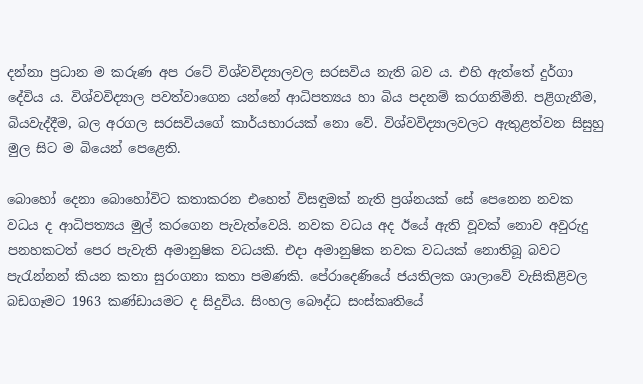දන්නා ප්‍රධාන ම කරුණ අප රටේ විශ්වවිද්‍යාලවල සරසවිය නැති බව ය. එහි ඇත්තේ දුර්ගා දේවිය ය. විශ්වවිද්‍යාල පවත්වාගෙන යන්නේ ආධිපත්‍යය හා බිය පදනම් කරගනිමිනි. පළිගැනීම, බියවැද්දීම, බල අරගල සරසවියගේ කාර්යභාරයක්‌ නො වේ. විශ්වවිද්‍යාලවලට ඇතුළත්වන සිසුහු මුල සිට ම බියෙන් පෙළෙති.

බොහෝ දෙනා බොහෝවිට කතාකරන එහෙත් විසඳුමක්‌ නැති ප්‍රශ්නයක්‌ සේ පෙනෙන නවක වධය ද ආධිපත්‍යය මුල් කරගෙන පැවැත්වෙයි. නවක වධය අද ඊයේ ඇති වූවක්‌ නොව අවුරුදු පනහකටත් පෙර පැවැති අමානුෂික වධයකි. එදා අමානුෂික නවක වධයක්‌ නොතිබූ බවට පැරැන්නන් කියන කතා සුරංගනා කතා පමණකි. පේරාදෙණියේ ජයතිලක ශාලාවේ වැසිකිළිවල බඩගෑමට 1963 කණ්‌ඩායමට ද සිදුවිය. සිංහල බෞද්ධ සංස්‌කෘතියේ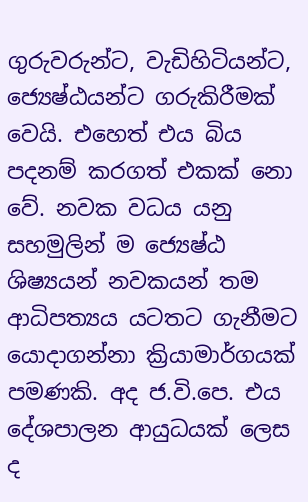ගුරුවරුන්ට, වැඩිහිටියන්ට, ජ්‍යෙෂ්ඨයන්ට ගරුකිරීමක්‌ වෙයි. එහෙත් එය බිය පදනම් කරගත් එකක්‌ නො වේ. නවක වධය යනු සහමුලින් ම ජ්‍යෙෂ්ඨ ශිෂ්‍යයන් නවකයන් තම ආධිපත්‍යය යටතට ගැනීමට යොදාගන්නා ක්‍රියාමාර්ගයක්‌ පමණකි. අද ජ.වි.පෙ. එය දේශපාලන ආයුධයක්‌ ලෙස ද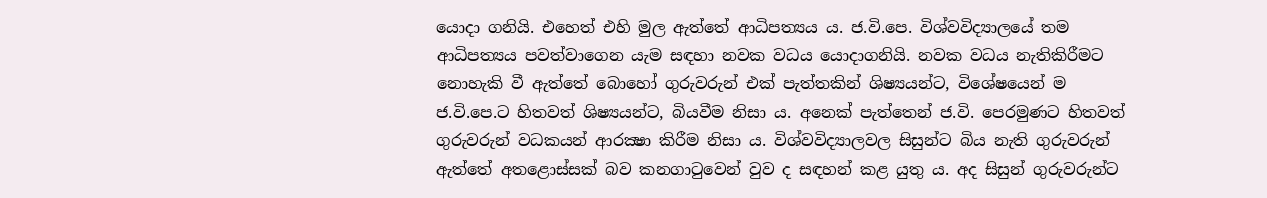යොදා ගනියි. එහෙත් එහි මුල ඇත්තේ ආධිපත්‍යය ය. ජ.වි.පෙ. විශ්වවිද්‍යාලයේ තම ආධිපත්‍යය පවත්වාගෙන යැම සඳහා නවක වධය යොදාගනියි. නවක වධය නැතිකිරීමට නොහැකි වී ඇත්තේ බොහෝ ගුරුවරුන් එක්‌ පැත්තකින් ශිෂ්‍යයන්ට, විශේෂයෙන් ම ජ.වි.පෙ.ට හිතවත් ශිෂ්‍යයන්ට, බියවීම නිසා ය. අනෙක්‌ පැත්තෙන් ජ.වි. පෙරමුණට හිතවත් ගුරුවරුන් වධකයන් ආරක්‍ෂා කිරීම නිසා ය. විශ්වවිද්‍යාලවල සිසුන්ට බිය නැති ගුරුවරුන් ඇත්තේ අතළොස්‌සක්‌ බව කනගාටුවෙන් වුව ද සඳහන් කළ යුතු ය. අද සිසුන් ගුරුවරුන්ට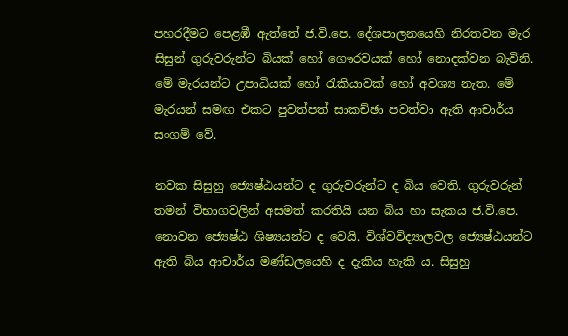පහරදීමට පෙළඹී ඇත්තේ ජ.වි.පෙ. දේශපාලනයෙහි නිරතවන මැර සිසුන් ගුරුවරුන්ට බියක්‌ හෝ ගෞරවයක්‌ හෝ නොදක්‌වන බැවිනි. මේ මැරයන්ට උපාධියක්‌ හෝ රැකියාවක්‌ හෝ අවශ්‍ය නැත. මේ මැරයන් සමඟ එකට පුවත්පත් සාකච්ඡා පවත්වා ඇති ආචාර්ය සංගම් වේ.

නවක සිසුහු ජ්‍යෙෂ්ඨයන්ට ද ගුරුවරුන්ට ද බිය වෙති. ගුරුවරුන් තමන් විභාගවලින් අසමත් කරතියි යන බිය හා සැකය ජ.වි.පෙ. නොවන ජ්‍යෙෂ්ඨ ශිෂ්‍යයන්ට ද වෙයි. විශ්වවිද්‍යාලවල ජ්‍යෙෂ්ඨයන්ට ඇති බිය ආචාර්ය මණ්‌ඩලයෙහි ද දැකිය හැකි ය. සිසුහු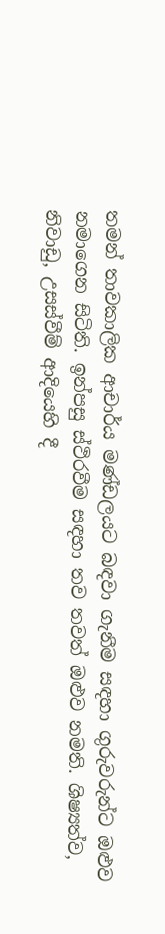තමන් තාවකාලික ආචාර්ය මණ්‌ඩලයට බඳවා ගැනීම සඳහා ගුරුවරුන්ට ඔළුව නමාගෙන සිටිති. ඉන්පසු ස්‌ථිරවීම සඳහා තව තවත් ඔළුව නමති. ශිෂ්‍යත්ව, නිවාඩු, උසස්‌වීම් ආදියෙහි දී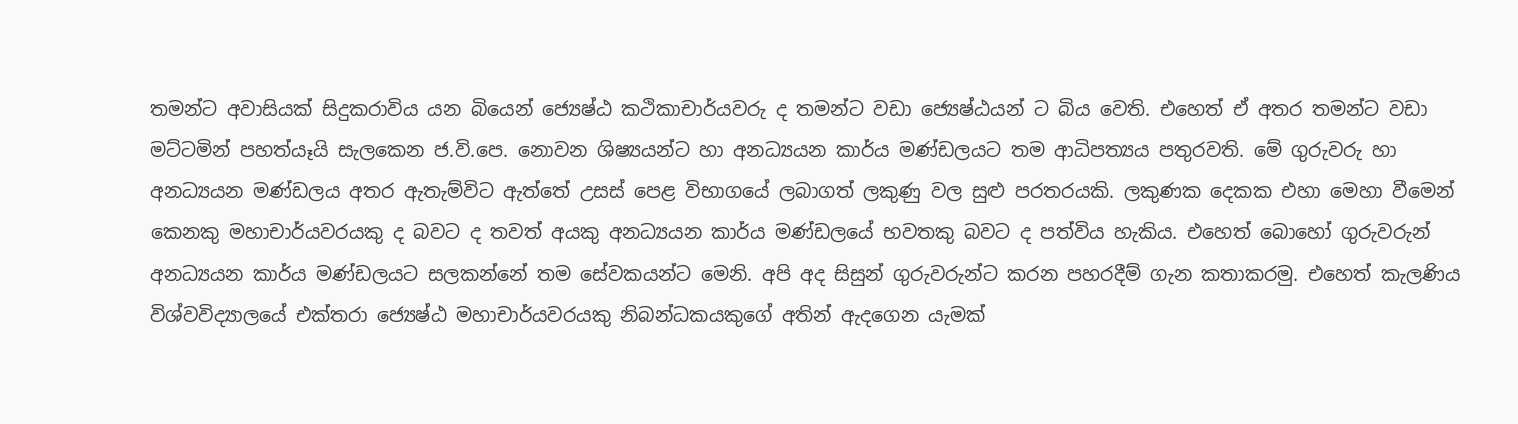තමන්ට අවාසියක්‌ සිදුකරාවිය යන බියෙන් ජ්‍යෙෂ්ඨ කථිකාචාර්යවරු ද තමන්ට වඩා ජ්‍යෙෂ්ඨයන් ට බිය වෙති. එහෙත් ඒ අතර තමන්ට වඩා මට්‌ටමින් පහත්යෑයි සැලකෙන ජ.වි.පෙ. නොවන ශිෂ්‍යයන්ට හා අනධ්‍යයන කාර්ය මණ්‌ඩලයට තම ආධිපත්‍යය පතුරවති. මේ ගුරුවරු හා අනධ්‍යයන මණ්‌ඩලය අතර ඇතැම්විට ඇත්තේ උසස්‌ පෙළ විභාගයේ ලබාගත් ලකුණු වල සුළු පරතරයකි. ලකුණක දෙකක එහා මෙහා වීමෙන් කෙනකු මහාචාර්යවරයකු ද බවට ද තවත් අයකු අනධ්‍යයන කාර්ය මණ්‌ඩලයේ භවතකු බවට ද පත්විය හැකිය. එහෙත් බොහෝ ගුරුවරුන් අනධ්‍යයන කාර්ය මණ්‌ඩලයට සලකන්නේ තම සේවකයන්ට මෙනි. අපි අද සිසුන් ගුරුවරුන්ට කරන පහරදීම් ගැන කතාකරමු. එහෙත් කැලණිය විශ්වවිද්‍යාලයේ එක්‌තරා ජ්‍යෙෂ්ඨ මහාචාර්යවරයකු නිබන්ධකයකුගේ අතින් ඇදගෙන යැමක්‌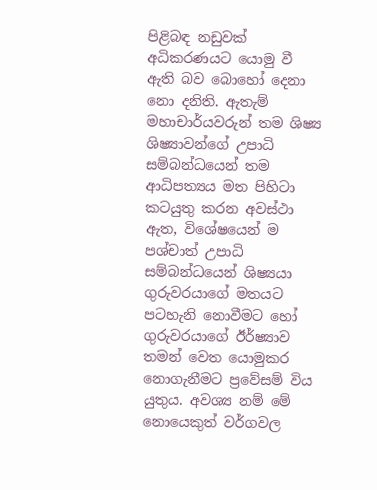පිළිබඳ නඩුවක්‌ අධිකරණයට යොමු වී ඇති බව බොහෝ දෙනා නො දනිති. ඇතැම් මහාචාර්යවරුන් තම ශිෂ්‍ය ශිෂ්‍යාවන්ගේ උපාධි සම්බන්ධයෙන් තම ආධිපත්‍යය මත පිහිටා කටයුතු කරන අවස්‌ථා ඇත, විශේෂයෙන් ම පශ්චාත් උපාධි සම්බන්ධයෙන් ශිෂ්‍යයා ගුරුවරයාගේ මතයට පටහැනි නොවීමට හෝ ගුරුවරයාගේ ඊර්ෂ්‍යාව තමන් වෙත යොමුකර නොගැනීමට ප්‍රවේසම් විය යුතුය. අවශ්‍ය නම් මේ නොයෙකුත් වර්ගවල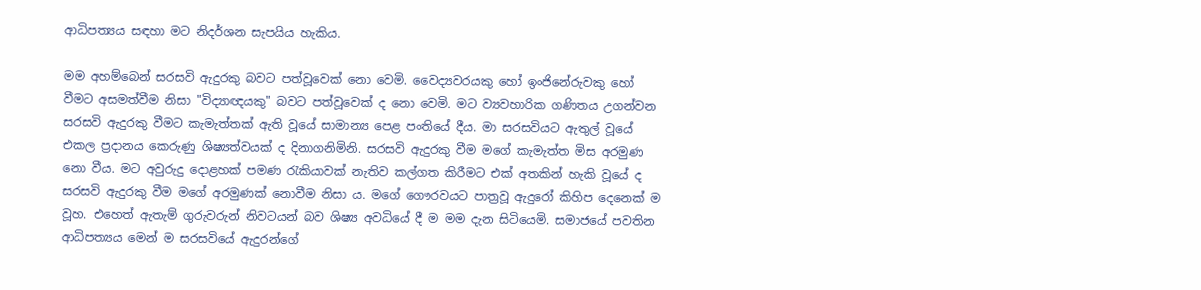ආධිපත්‍යය සඳහා මට නිදර්ශන සැපයිය හැකිය.

මම අහම්බෙන් සරසවි ඇදුරකු බවට පත්වූවෙක්‌ නො වෙමි. වෛද්‍යවරයකු හෝ ඉංජිනේරුවකු හෝ වීමට අසමත්වීම නිසා "විද්‍යාඥයකු" බවට පත්වූවෙක්‌ ද නො වෙමි. මට ව්‍යවහාරික ගණිතය උගන්වන සරසවි ඇදුරකු වීමට කැමැත්තක්‌ ඇති වූයේ සාමාන්‍ය පෙළ පංතියේ දීය. මා සරසවියට ඇතුල් වූයේ එකල ප්‍රදානය කෙරුණු ශිෂ්‍යත්වයක්‌ ද දිනාගනිමිනි. සරසවි ඇදුරකු වීම මගේ කැමැත්ත මිස අරමුණ නො වීය. මට අවුරුදු දොළහක්‌ පමණ රැකියාවක්‌ නැතිව කල්ගත කිරීමට එක්‌ අතකින් හැකි වූයේ ද සරසවි ඇදුරකු වීම මගේ අරමුණක්‌ නොවීම නිසා ය. මගේ ගෞරවයට පාත්‍රවූ ඇදුරෝ කිහිප දෙනෙක්‌ ම වූහ. එහෙත් ඇතැම් ගුරුවරුන් නිවටයන් බව ශිෂ්‍ය අවධියේ දී ම මම දැන සිටියෙමි. සමාජයේ පවතින ආධිපත්‍යය මෙන් ම සරසවියේ ඇදුරන්ගේ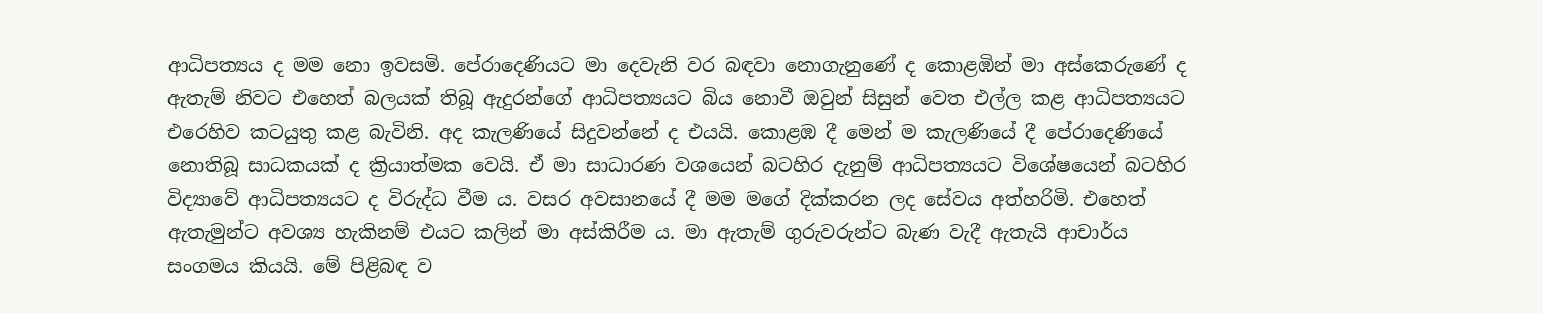ආධිපත්‍යය ද මම නො ඉවසමි. පේරාදෙණියට මා දෙවැනි වර බඳවා නොගැනුණේ ද කොළඹින් මා අස්‌කෙරුණේ ද ඇතැම් නිවට එහෙත් බලයක්‌ තිබූ ඇදුරන්ගේ ආධිපත්‍යයට බිය නොවී ඔවුන් සිසුන් වෙත එල්ල කළ ආධිපත්‍යයට එරෙහිව කටයුතු කළ බැවිනි. අද කැලණියේ සිදුවන්නේ ද එයයි. කොළඹ දී මෙන් ම කැලණියේ දී පේරාදෙණියේ නොතිබූ සාධකයක්‌ ද ක්‍රියාත්මක වෙයි. ඒ මා සාධාරණ වශයෙන් බටහිර දැනුම් ආධිපත්‍යයට විශේෂයෙන් බටහිර විද්‍යාවේ ආධිපත්‍යයට ද විරුද්ධ වීම ය. වසර අවසානයේ දී මම මගේ දික්‌කරන ලද සේවය අත්හරිමි. එහෙත් ඇතැමුන්ට අවශ්‍ය හැකිනම් එයට කලින් මා අස්‌කිරීම ය. මා ඇතැම් ගුරුවරුන්ට බැණ වැදී ඇතැයි ආචාර්ය සංගමය කියයි. මේ පිළිබඳ ව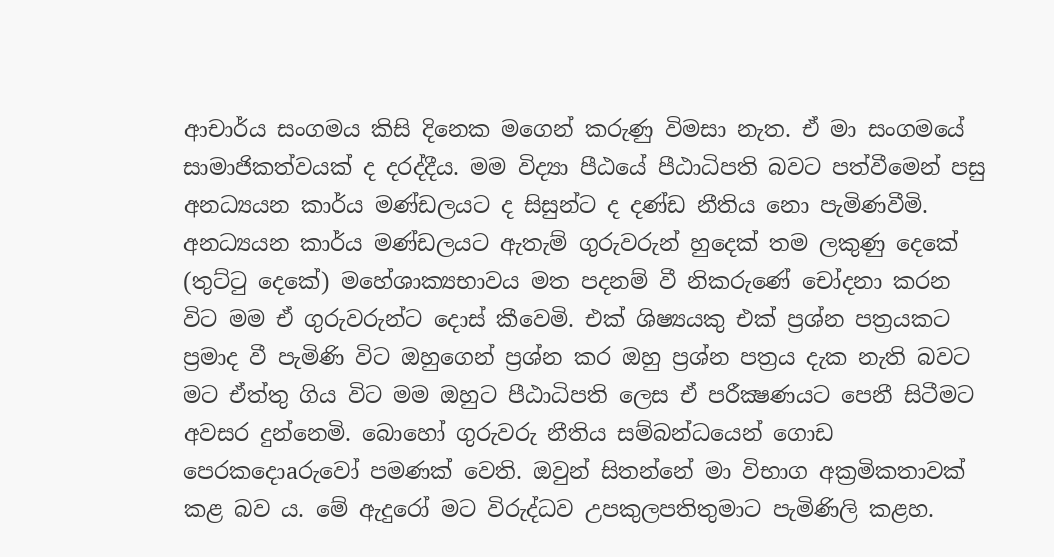ආචාර්ය සංගමය කිසි දිනෙක මගෙන් කරුණු විමසා නැත. ඒ මා සංගමයේ සාමාජිකත්වයක්‌ ද දරද්දීය. මම විද්‍යා පීඨයේ පීඨාධිපති බවට පත්වීමෙන් පසු අනධ්‍යයන කාර්ය මණ්‌ඩලයට ද සිසුන්ට ද දණ්‌ඩ නීතිය නො පැමිණවීමි. අනධ්‍යයන කාර්ය මණ්‌ඩලයට ඇතැම් ගුරුවරුන් හුදෙක්‌ තම ලකුණු දෙකේ (තුට්‌ටු දෙකේ) මහේශාක්‍යභාවය මත පදනම් වී නිකරුණේ චෝදනා කරන විට මම ඒ ගුරුවරුන්ට දොස්‌ කීවෙමි. එක්‌ ශිෂ්‍යයකු එක්‌ ප්‍රශ්න පත්‍රයකට ප්‍රමාද වී පැමිණි විට ඔහුගෙන් ප්‍රශ්න කර ඔහු ප්‍රශ්න පත්‍රය දැක නැති බවට මට ඒත්තු ගිය විට මම ඔහුට පීඨාධිපති ලෙස ඒ පරීක්‍ෂණයට පෙනී සිටීමට අවසර දුන්නෙමි. බොහෝ ගුරුවරු නීතිය සම්බන්ධයෙන් ගොඩ පෙරකදොaරුවෝ පමණක්‌ වෙති. ඔවුන් සිතන්නේ මා විභාග අක්‍රමිකතාවක්‌ කළ බව ය. මේ ඇදුරෝ මට විරුද්ධව උපකුලපතිතුමාට පැමිණිලි කළහ.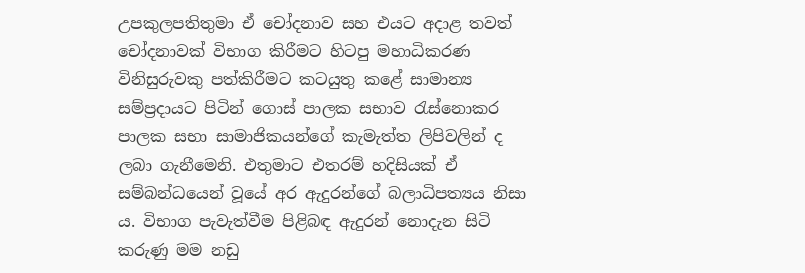උපකුලපතිතුමා ඒ චෝදනාව සහ එයට අදාළ තවත් චෝදනාවක්‌ විභාග කිරීමට හිටපු මහාධිකරණ විනිසුරුවකු පත්කිරීමට කටයුතු කළේ සාමාන්‍ය සම්ප්‍රදායට පිටින් ගොස්‌ පාලක සභාව රැස්‌නොකර පාලක සභා සාමාජිකයන්ගේ කැමැත්ත ලිපිවලින් ද ලබා ගැනීමෙනි. එතුමාට එතරම් හදිසියක්‌ ඒ සම්බන්ධයෙන් වූයේ අර ඇදුරන්ගේ බලාධිපත්‍යය නිසා ය. විභාග පැවැත්වීම පිළිබඳ ඇදුරන් නොදැන සිටි කරුණු මම නඩු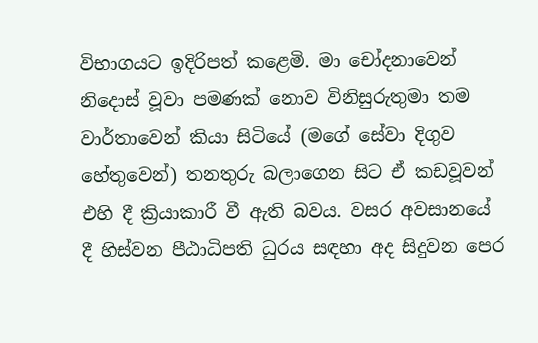විභාගයට ඉදිරිපත් කළෙමි. මා චෝදනාවෙන් නිදොස්‌ වූවා පමණක්‌ නොව විනිසුරුතුමා තම වාර්තාවෙන් කියා සිටියේ (මගේ සේවා දිගුව හේතුවෙන්) තනතුරු බලාගෙන සිට ඒ කඩවූවන් එහි දී ක්‍රියාකාරී වී ඇති බවය. වසර අවසානයේ දී හිස්‌වන පීඨාධිපති ධුරය සඳහා අද සිදුවන පෙර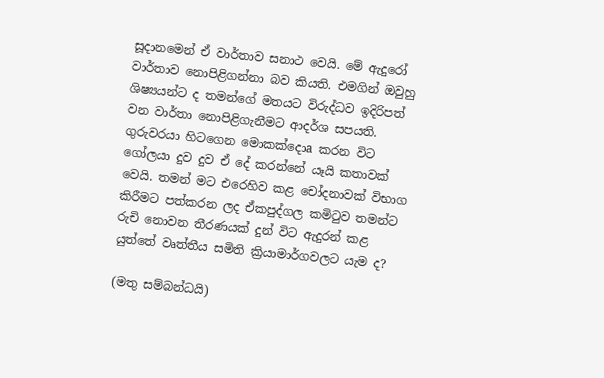සූදානමෙන් ඒ වාර්තාව සනාථ වෙයි. මේ ඇදුරෝ වාර්තාව නොපිළිගන්නා බව කියති. එමගින් ඔවුහු ශිෂ්‍යයන්ට ද තමන්ගේ මතයට විරුද්ධව ඉදිරිපත් වන වාර්තා නොපිළිගැනීමට ආදර්ශ සපයති. ගුරුවරයා හිටගෙන මොකක්‌දොa කරන විට ගෝලයා දුව දුව ඒ දේ කරන්නේ යෑයි කතාවක්‌ වෙයි. තමන් මට එරෙහිව කළ චෝදනාවක්‌ විභාග කිරීමට පත්කරන ලද ඒකපුද්ගල කමිටුව තමන්ට රුචි නොවන තීරණයක්‌ දුන් විට ඇදුරන් කළ යුත්තේ වෘත්තීය සමිති ක්‍රියාමාර්ගවලට යැම ද?

(මතු සම්බන්ධයි)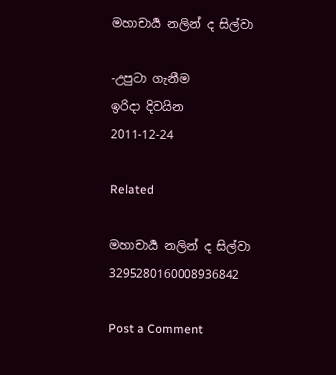මහාචාර්‍ය නලින් ද සිල්වා

-උපුටා ගැනීම
ඉරිදා දිවයින
2011-12-24

Related

මහාචාර්‍ය නලින් ද සිල්වා 3295280160008936842

Post a Comment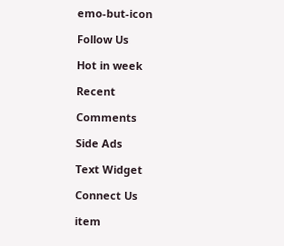emo-but-icon

Follow Us

Hot in week

Recent

Comments

Side Ads

Text Widget

Connect Us

item